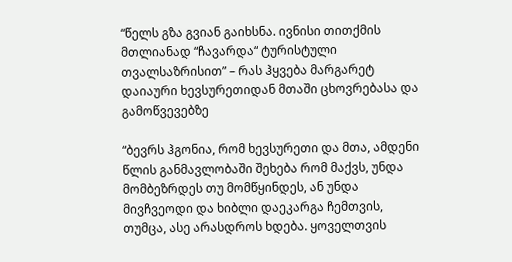“წელს გზა გვიან გაიხსნა. ივნისი თითქმის მთლიანად “ჩავარდა“ ტურისტული თვალსაზრისით” – რას ჰყვება მარგარეტ დაიაური ხევსურეთიდან მთაში ცხოვრებასა და გამოწვევებზე

“ბევრს ჰგონია, რომ ხევსურეთი და მთა, ამდენი წლის განმავლობაში შეხება რომ მაქვს, უნდა მომბეზრდეს თუ მომწყინდეს, ან უნდა მივჩვეოდი და ხიბლი დაეკარგა ჩემთვის, თუმცა, ასე არასდროს ხდება. ყოველთვის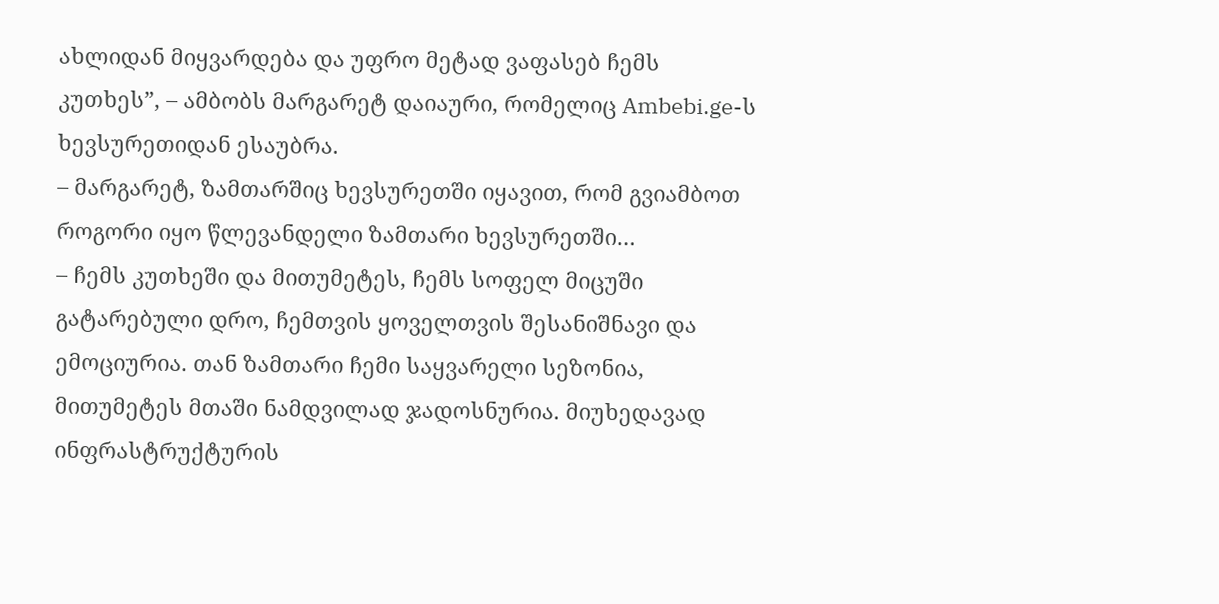ახლიდან მიყვარდება და უფრო მეტად ვაფასებ ჩემს კუთხეს”, – ამბობს მარგარეტ დაიაური, რომელიც Ambebi.ge-ს ხევსურეთიდან ესაუბრა.
– მარგარეტ, ზამთარშიც ხევსურეთში იყავით, რომ გვიამბოთ როგორი იყო წლევანდელი ზამთარი ხევსურეთში…
– ჩემს კუთხეში და მითუმეტეს, ჩემს სოფელ მიცუში გატარებული დრო, ჩემთვის ყოველთვის შესანიშნავი და ემოციურია. თან ზამთარი ჩემი საყვარელი სეზონია, მითუმეტეს მთაში ნამდვილად ჯადოსნურია. მიუხედავად ინფრასტრუქტურის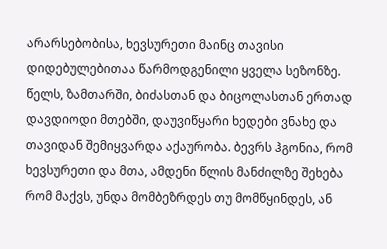არარსებობისა, ხევსურეთი მაინც თავისი დიდებულებითაა წარმოდგენილი ყველა სეზონზე.
წელს, ზამთარში, ბიძასთან და ბიცოლასთან ერთად დავდიოდი მთებში, დაუვიწყარი ხედები ვნახე და თავიდან შემიყვარდა აქაურობა. ბევრს ჰგონია, რომ ხევსურეთი და მთა, ამდენი წლის მანძილზე შეხება რომ მაქვს, უნდა მომბეზრდეს თუ მომწყინდეს, ან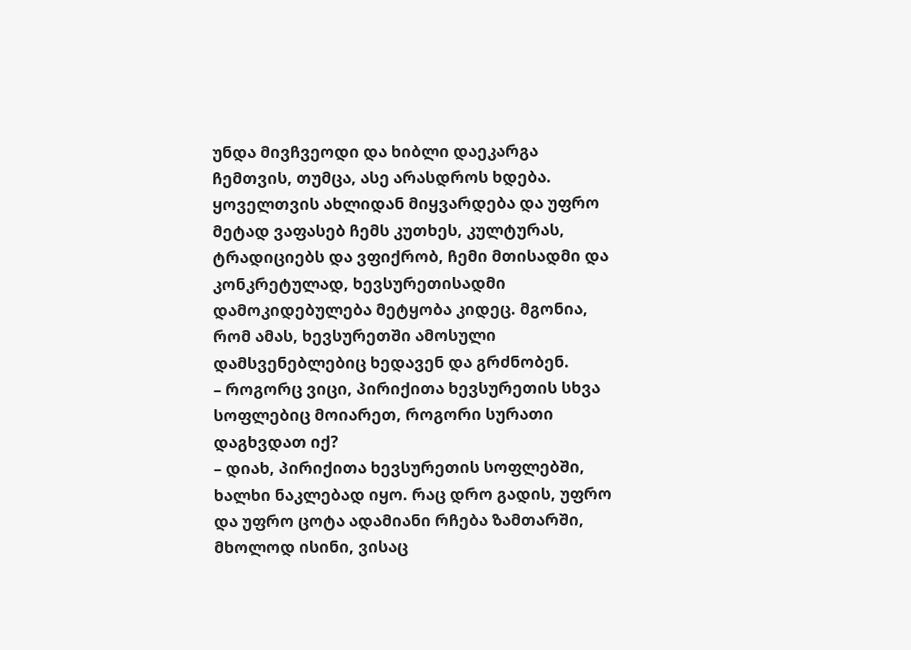უნდა მივჩვეოდი და ხიბლი დაეკარგა ჩემთვის, თუმცა, ასე არასდროს ხდება. ყოველთვის ახლიდან მიყვარდება და უფრო მეტად ვაფასებ ჩემს კუთხეს, კულტურას, ტრადიციებს და ვფიქრობ, ჩემი მთისადმი და კონკრეტულად, ხევსურეთისადმი დამოკიდებულება მეტყობა კიდეც. მგონია, რომ ამას, ხევსურეთში ამოსული დამსვენებლებიც ხედავენ და გრძნობენ.
– როგორც ვიცი, პირიქითა ხევსურეთის სხვა სოფლებიც მოიარეთ, როგორი სურათი დაგხვდათ იქ?
– დიახ, პირიქითა ხევსურეთის სოფლებში, ხალხი ნაკლებად იყო. რაც დრო გადის, უფრო და უფრო ცოტა ადამიანი რჩება ზამთარში, მხოლოდ ისინი, ვისაც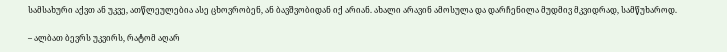სამსახური აქვთ ან უკვე, ათწლეულებია ასე ცხოვრობენ, ან ბავშვობიდან იქ არიან. ახალი არავინ ამოსულა და დარჩენილა მუდმივ მკვიდრად, სამწუხაროდ.

– ალბათ ბევრს უკვირს, რატომ აღარ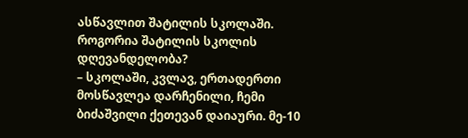ასწავლით შატილის სკოლაში. როგორია შატილის სკოლის დღევანდელობა?
– სკოლაში, კვლავ, ერთადერთი მოსწავლეა დარჩენილი, ჩემი ბიძაშვილი ქეთევან დაიაური. მე-10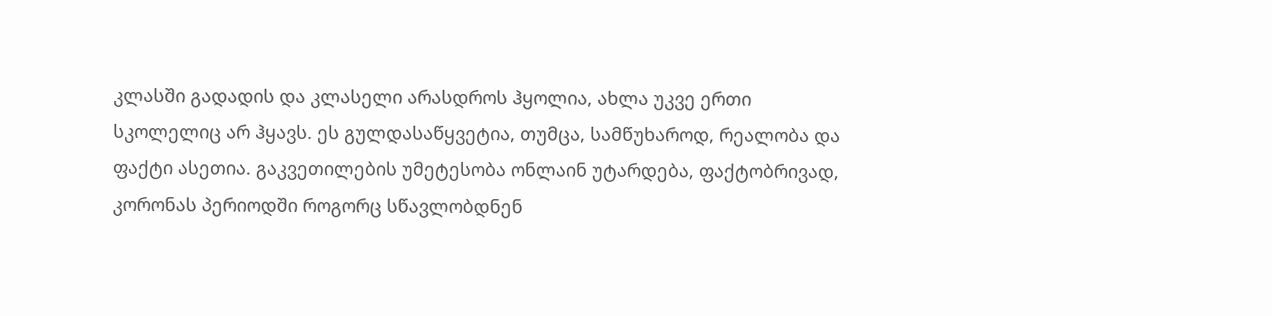კლასში გადადის და კლასელი არასდროს ჰყოლია, ახლა უკვე ერთი სკოლელიც არ ჰყავს. ეს გულდასაწყვეტია, თუმცა, სამწუხაროდ, რეალობა და ფაქტი ასეთია. გაკვეთილების უმეტესობა ონლაინ უტარდება, ფაქტობრივად, კორონას პერიოდში როგორც სწავლობდნენ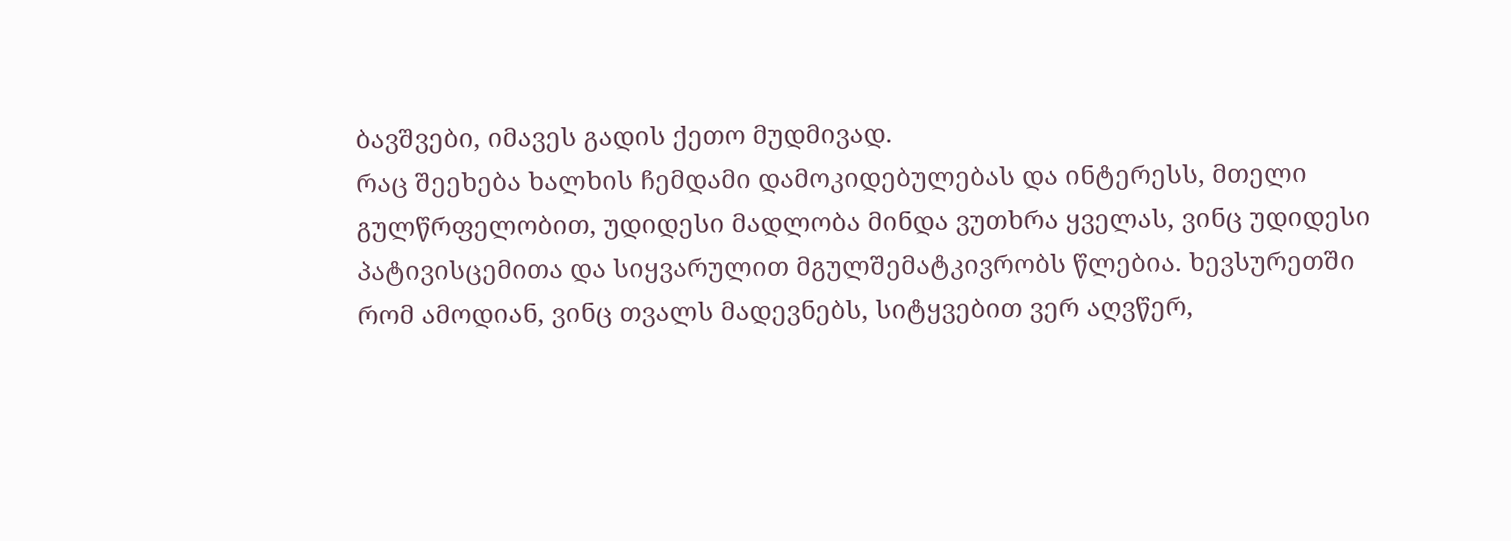ბავშვები, იმავეს გადის ქეთო მუდმივად.
რაც შეეხება ხალხის ჩემდამი დამოკიდებულებას და ინტერესს, მთელი გულწრფელობით, უდიდესი მადლობა მინდა ვუთხრა ყველას, ვინც უდიდესი პატივისცემითა და სიყვარულით მგულშემატკივრობს წლებია. ხევსურეთში რომ ამოდიან, ვინც თვალს მადევნებს, სიტყვებით ვერ აღვწერ,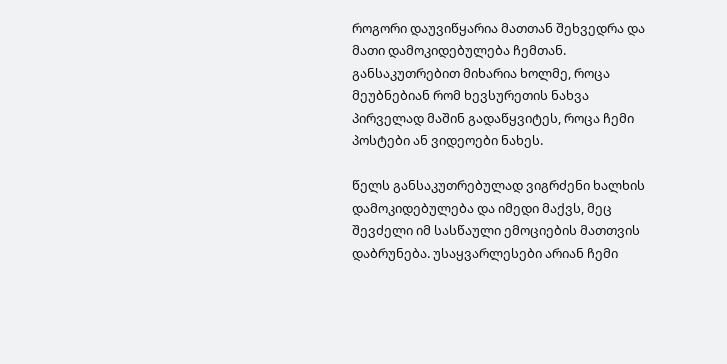როგორი დაუვიწყარია მათთან შეხვედრა და მათი დამოკიდებულება ჩემთან. განსაკუთრებით მიხარია ხოლმე, როცა მეუბნებიან რომ ხევსურეთის ნახვა პირველად მაშინ გადაწყვიტეს, როცა ჩემი პოსტები ან ვიდეოები ნახეს.

წელს განსაკუთრებულად ვიგრძენი ხალხის დამოკიდებულება და იმედი მაქვს, მეც შევძელი იმ სასწაული ემოციების მათთვის დაბრუნება. უსაყვარლესები არიან ჩემი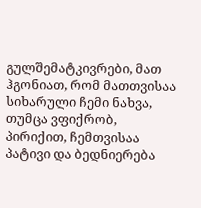გულშემატკივრები, მათ ჰგონიათ, რომ მათთვისაა სიხარული ჩემი ნახვა, თუმცა ვფიქრობ, პირიქით, ჩემთვისაა პატივი და ბედნიერება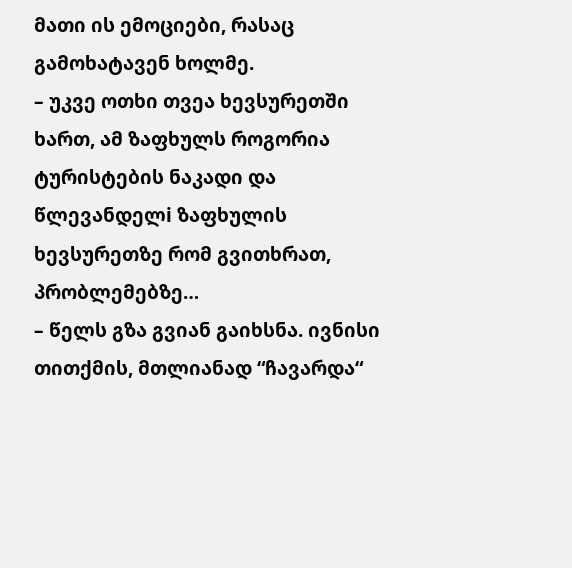მათი ის ემოციები, რასაც გამოხატავენ ხოლმე.
– უკვე ოთხი თვეა ხევსურეთში ხართ, ამ ზაფხულს როგორია ტურისტების ნაკადი და წლევანდელi ზაფხულის ხევსურეთზე რომ გვითხრათ, პრობლემებზე…
– წელს გზა გვიან გაიხსნა. ივნისი თითქმის, მთლიანად “ჩავარდა“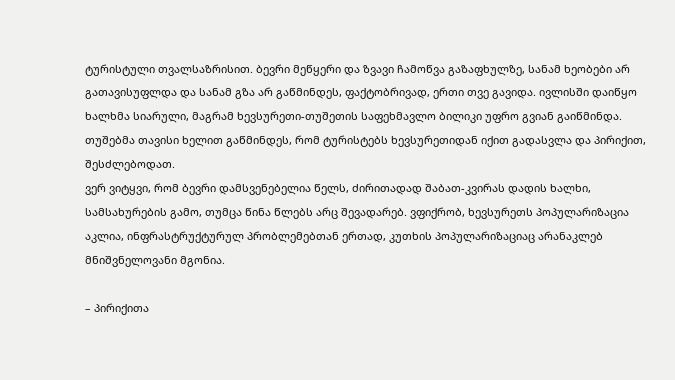ტურისტული თვალსაზრისით. ბევრი მეწყერი და ზვავი ჩამოწვა გაზაფხულზე, სანამ ხეობები არ გათავისუფლდა და სანამ გზა არ გაწმინდეს, ფაქტობრივად, ერთი თვე გავიდა. ივლისში დაიწყო ხალხმა სიარული, მაგრამ ხევსურეთი-თუშეთის საფეხმავლო ბილიკი უფრო გვიან გაიწმინდა. თუშებმა თავისი ხელით გაწმინდეს, რომ ტურისტებს ხევსურეთიდან იქით გადასვლა და პირიქით, შესძლებოდათ.
ვერ ვიტყვი, რომ ბევრი დამსვენებელია წელს, ძირითადად შაბათ-კვირას დადის ხალხი, სამსახურების გამო, თუმცა წინა წლებს არც შევადარებ. ვფიქრობ, ხევსურეთს პოპულარიზაცია აკლია, ინფრასტრუქტურულ პრობლემებთან ერთად, კუთხის პოპულარიზაციაც არანაკლებ მნიშვნელოვანი მგონია.

– პირიქითა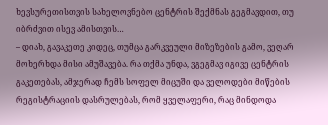ხევსურეთისთვის სახელოვნებო ცენტრის შექმნას გეგმავდით, თუ იბრძვით ისევ ამისთვის…
– დიახ, გავაკეთე კიდეც, თუმცა გარკვეული მიზეზების გამო, ვეღარ მოხერხდა მისი ამუშავება. რა თქმა უნდა, ვგეგმავ იგივე ცენტრის გაკეთებას, ამჯერად ჩემს სოფელ მიცუში და ველოდები მიწების რეგისტრაციის დასრულებას, რომ ყველაფერი, რაც მინდოდა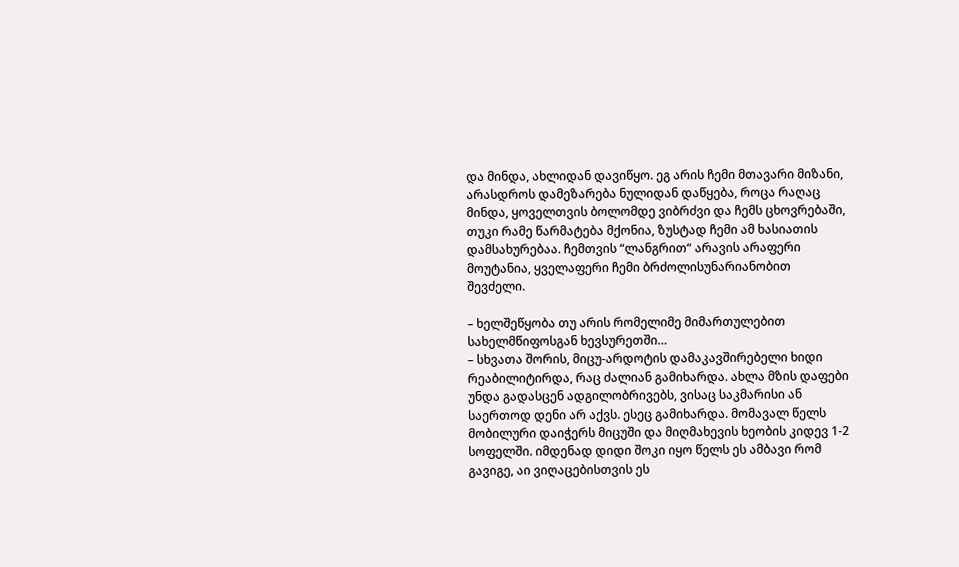და მინდა, ახლიდან დავიწყო. ეგ არის ჩემი მთავარი მიზანი, არასდროს დამეზარება ნულიდან დაწყება, როცა რაღაც მინდა, ყოველთვის ბოლომდე ვიბრძვი და ჩემს ცხოვრებაში, თუკი რამე წარმატება მქონია, ზუსტად ჩემი ამ ხასიათის დამსახურებაა. ჩემთვის “ლანგრით“ არავის არაფერი მოუტანია, ყველაფერი ჩემი ბრძოლისუნარიანობით შევძელი.

– ხელშეწყობა თუ არის რომელიმე მიმართულებით სახელმწიფოსგან ხევსურეთში…
– სხვათა შორის, მიცუ-არდოტის დამაკავშირებელი ხიდი რეაბილიტირდა, რაც ძალიან გამიხარდა. ახლა მზის დაფები უნდა გადასცენ ადგილობრივებს, ვისაც საკმარისი ან საერთოდ დენი არ აქვს. ესეც გამიხარდა. მომავალ წელს მობილური დაიჭერს მიცუში და მიღმახევის ხეობის კიდევ 1-2 სოფელში. იმდენად დიდი შოკი იყო წელს ეს ამბავი რომ გავიგე, აი ვიღაცებისთვის ეს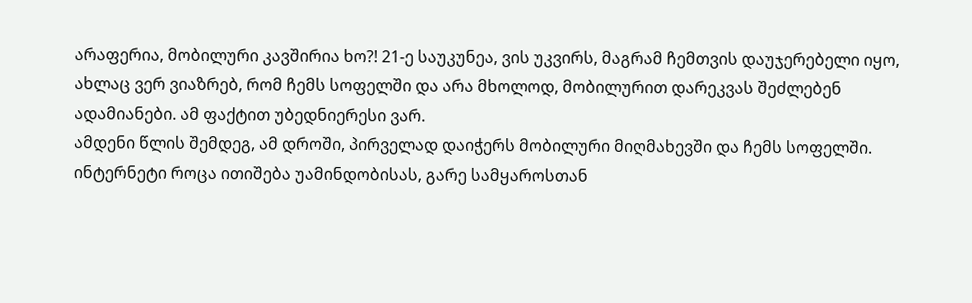არაფერია, მობილური კავშირია ხო?! 21-ე საუკუნეა, ვის უკვირს, მაგრამ ჩემთვის დაუჯერებელი იყო, ახლაც ვერ ვიაზრებ, რომ ჩემს სოფელში და არა მხოლოდ, მობილურით დარეკვას შეძლებენ ადამიანები. ამ ფაქტით უბედნიერესი ვარ.
ამდენი წლის შემდეგ, ამ დროში, პირველად დაიჭერს მობილური მიღმახევში და ჩემს სოფელში. ინტერნეტი როცა ითიშება უამინდობისას, გარე სამყაროსთან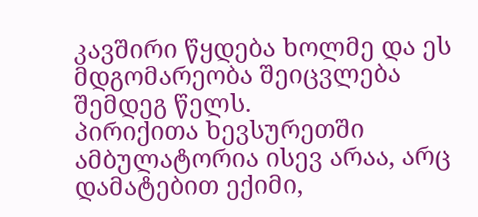კავშირი წყდება ხოლმე და ეს მდგომარეობა შეიცვლება შემდეგ წელს.
პირიქითა ხევსურეთში ამბულატორია ისევ არაა, არც დამატებით ექიმი,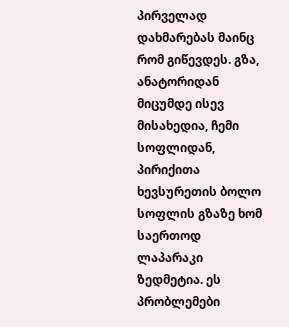პირველად დახმარებას მაინც რომ გიწევდეს. გზა, ანატორიდან მიცუმდე ისევ მისახედია, ჩემი სოფლიდან, პირიქითა ხევსურეთის ბოლო სოფლის გზაზე ხომ საერთოდ ლაპარაკი ზედმეტია. ეს პრობლემები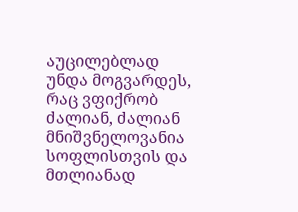აუცილებლად უნდა მოგვარდეს, რაც ვფიქრობ ძალიან, ძალიან მნიშვნელოვანია სოფლისთვის და მთლიანად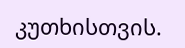კუთხისთვის.